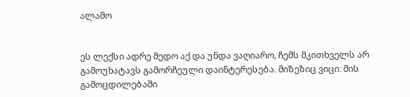ალამო


ეს ლექსი ადრე მედო აქ და უნდა ვაღიარო, ჩემს მკითხველს არ გამოუხატავს გამორჩეული დაინტერესება. მიზეზიც ვიცი: მის გამოცდილებაში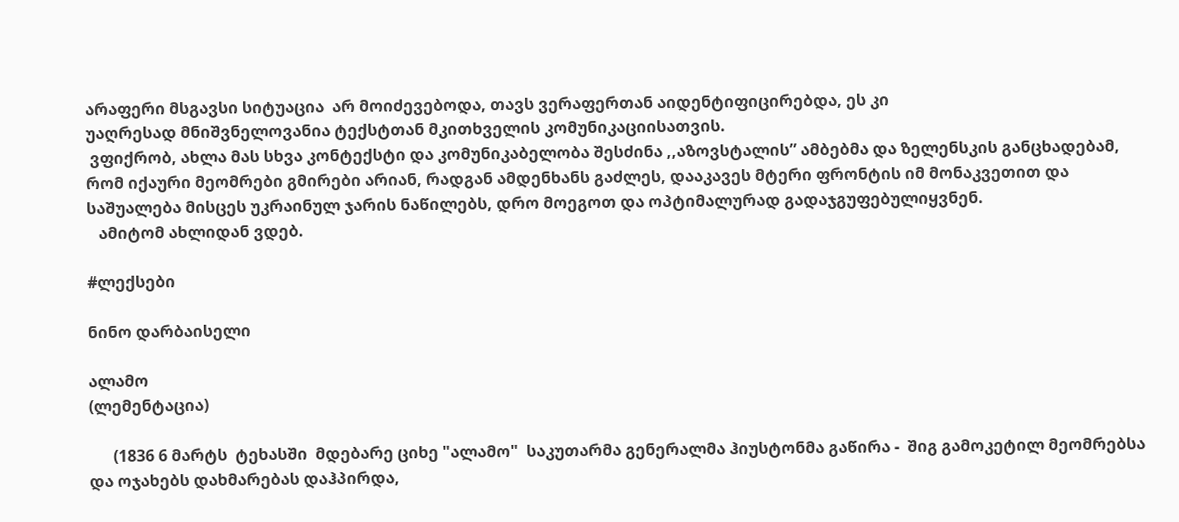არაფერი მსგავსი სიტუაცია  არ მოიძევებოდა, თავს ვერაფერთან აიდენტიფიცირებდა, ეს კი
უაღრესად მნიშვნელოვანია ტექსტთან მკითხველის კომუნიკაციისათვის.
 ვფიქრობ, ახლა მას სხვა კონტექსტი და კომუნიკაბელობა შესძინა ,,აზოვსტალის” ამბებმა და ზელენსკის განცხადებამ, რომ იქაური მეომრები გმირები არიან, რადგან ამდენხანს გაძლეს, დააკავეს მტერი ფრონტის იმ მონაკვეთით და საშუალება მისცეს უკრაინულ ჯარის ნაწილებს, დრო მოეგოთ და ოპტიმალურად გადაჯგუფებულიყვნენ.
   ამიტომ ახლიდან ვდებ.

#ლექსები

ნინო დარბაისელი

ალამო
(ლემენტაცია)

      (1836 6 მარტს  ტეხასში  მდებარე ციხე "ალამო"  საკუთარმა გენერალმა ჰიუსტონმა გაწირა -  შიგ გამოკეტილ მეომრებსა და ოჯახებს დახმარებას დაჰპირდა,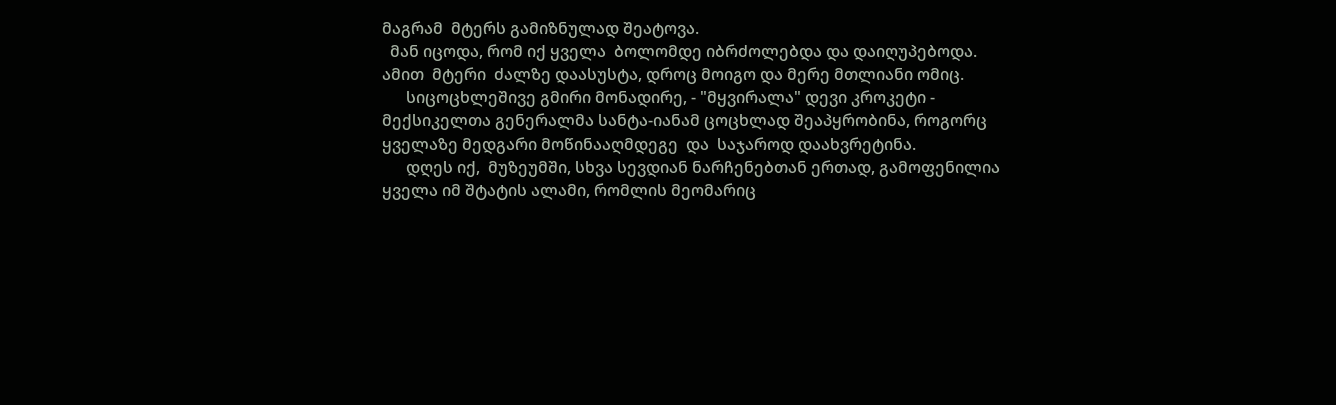მაგრამ  მტერს გამიზნულად შეატოვა.
  მან იცოდა, რომ იქ ყველა  ბოლომდე იბრძოლებდა და დაიღუპებოდა. ამით  მტერი  ძალზე დაასუსტა, დროც მოიგო და მერე მთლიანი ომიც.
      სიცოცხლეშივე გმირი მონადირე, - "მყვირალა" დევი კროკეტი - მექსიკელთა გენერალმა სანტა-იანამ ცოცხლად შეაპყრობინა, როგორც ყველაზე მედგარი მოწინააღმდეგე  და  საჯაროდ დაახვრეტინა.
      დღეს იქ,  მუზეუმში, სხვა სევდიან ნარჩენებთან ერთად, გამოფენილია ყველა იმ შტატის ალამი, რომლის მეომარიც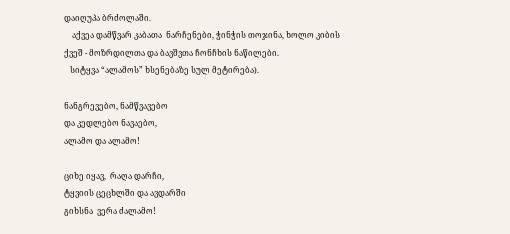დაიღუპა ბრძოლაში.
    აქვეა დამწვარ კაბათა  ნარჩენები, ჭინჭის თოჯინა, ხოლო კიბის ქვეშ - მოზრდილთა და ბავშვთა ჩონჩხის ნაწილები.
   სიტყვა “ალამოს” ხსენებაზე სულ მეტირება).

ნანგრევებო, ნამწვავებო
და კედლებო ნავაებო,
ალამო და ალამო!

ციხე იყავ,  რაღა დარჩი,
ტყვიის ცეცხლში და ავდარში
გიხსნა  ვერა ძალამო!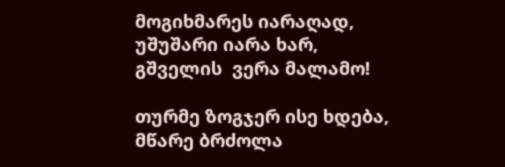მოგიხმარეს იარაღად,
უშუშარი იარა ხარ,
გშველის  ვერა მალამო!

თურმე ზოგჯერ ისე ხდება,
მწარე ბრძოლა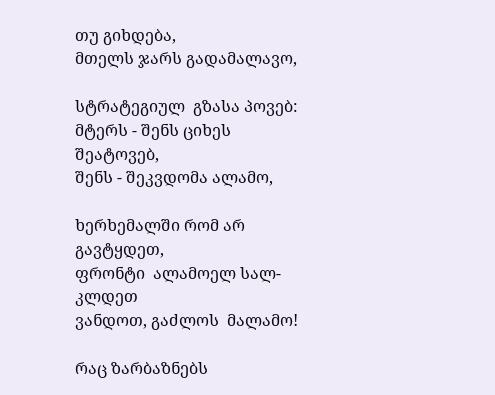თუ გიხდება,
მთელს ჯარს გადამალავო,

სტრატეგიულ  გზასა პოვებ:
მტერს - შენს ციხეს შეატოვებ,
შენს - შეკვდომა ალამო,

ხერხემალში რომ არ გავტყდეთ,
ფრონტი  ალამოელ სალ-კლდეთ
ვანდოთ, გაძლოს  მალამო!

რაც ზარბაზნებს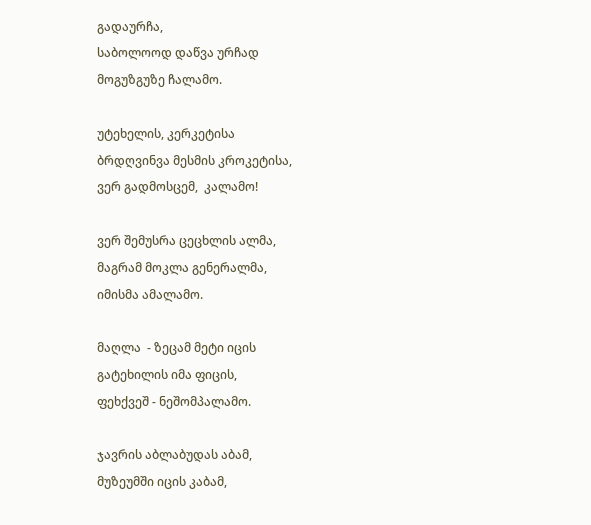გადაურჩა,
საბოლოოდ დაწვა ურჩად
მოგუზგუზე ჩალამო.

უტეხელის, კერკეტისა
ბრდღვინვა მესმის კროკეტისა,
ვერ გადმოსცემ,  კალამო!

ვერ შემუსრა ცეცხლის ალმა,
მაგრამ მოკლა გენერალმა,
იმისმა ამალამო.

მაღლა  - ზეცამ მეტი იცის
გატეხილის იმა ფიცის,
ფეხქვეშ - ნეშომპალამო.

ჯავრის აბლაბუდას აბამ,
მუზეუმში იცის კაბამ,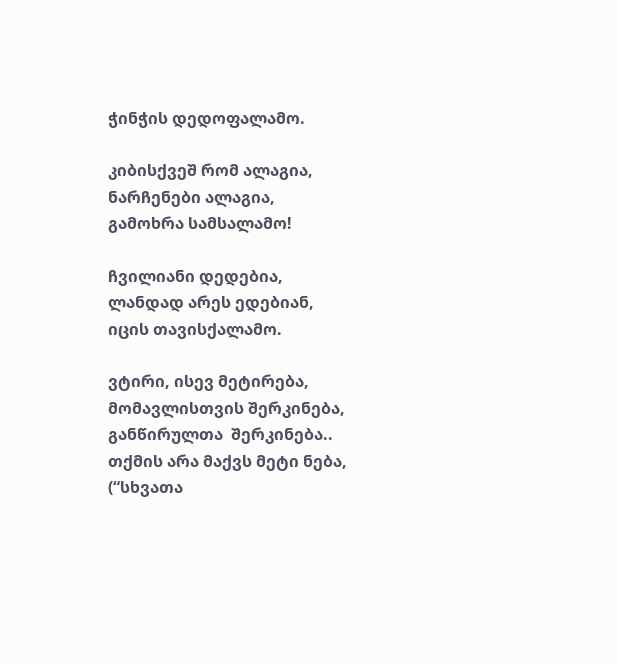ჭინჭის დედოფალამო.

კიბისქვეშ რომ ალაგია,
ნარჩენები ალაგია,
გამოხრა სამსალამო!

ჩვილიანი დედებია,
ლანდად არეს ედებიან,
იცის თავისქალამო.

ვტირი, ისევ მეტირება,
მომავლისთვის შერკინება,
განწირულთა  შერკინება..
თქმის არა მაქვს მეტი ნება,
(“სხვათა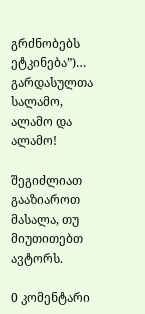გრძნობებს ეტკინება”)…
გარდასულთა სალამო,
ალამო და ალამო!

შეგიძლიათ გააზიაროთ მასალა, თუ მიუთითებთ ავტორს.

0 კომენტარი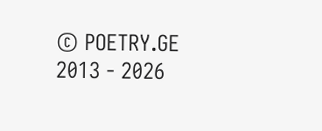© POETRY.GE 2013 - 2026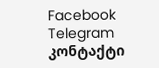Facebook Telegram კონტაქტი